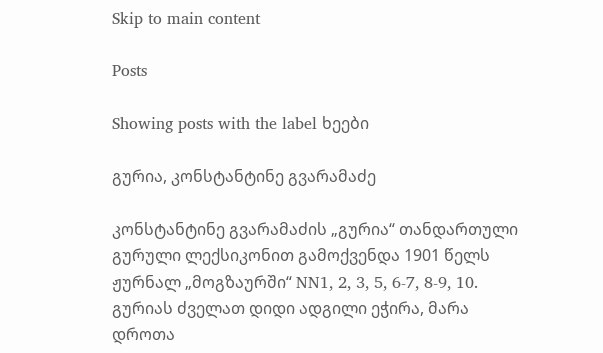Skip to main content

Posts

Showing posts with the label ხეები

გურია, კონსტანტინე გვარამაძე

კონსტანტინე გვარამაძის „გურია“ თანდართული გურული ლექსიკონით გამოქვენდა 1901 წელს ჟურნალ „მოგზაურში“ NN1, 2, 3, 5, 6-7, 8-9, 10. გურიას ძველათ დიდი ადგილი ეჭირა, მარა დროთა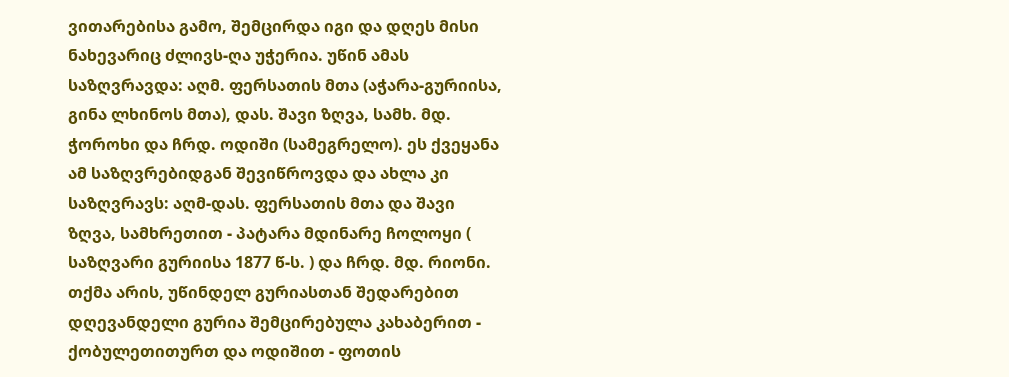ვითარებისა გამო, შემცირდა იგი და დღეს მისი ნახევარიც ძლივს-ღა უჭერია. უწინ ამას საზღვრავდა: აღმ. ფერსათის მთა (აჭარა-გურიისა, გინა ლხინოს მთა), დას. შავი ზღვა, სამხ. მდ. ჭოროხი და ჩრდ. ოდიში (სამეგრელო). ეს ქვეყანა ამ საზღვრებიდგან შევიწროვდა და ახლა კი საზღვრავს: აღმ-დას. ფერსათის მთა და შავი ზღვა, სამხრეთით - პატარა მდინარე ჩოლოყი ( საზღვარი გურიისა 1877 წ-ს. ) და ჩრდ. მდ. რიონი. თქმა არის, უწინდელ გურიასთან შედარებით დღევანდელი გურია შემცირებულა კახაბერით - ქობულეთითურთ და ოდიშით - ფოთის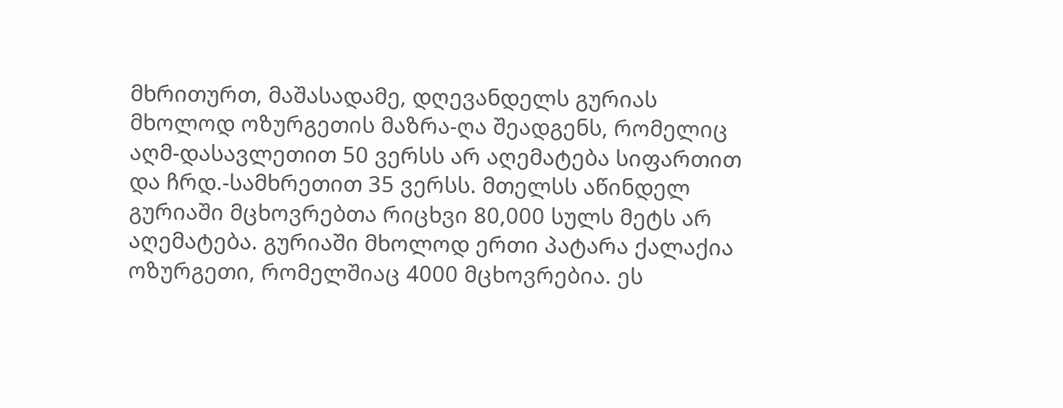მხრითურთ, მაშასადამე, დღევანდელს გურიას მხოლოდ ოზურგეთის მაზრა-ღა შეადგენს, რომელიც აღმ-დასავლეთით 50 ვერსს არ აღემატება სიფართით და ჩრდ.-სამხრეთით 35 ვერსს. მთელსს აწინდელ გურიაში მცხოვრებთა რიცხვი 80,000 სულს მეტს არ აღემატება. გურიაში მხოლოდ ერთი პატარა ქალაქია ოზურგეთი, რომელშიაც 4000 მცხოვრებია. ეს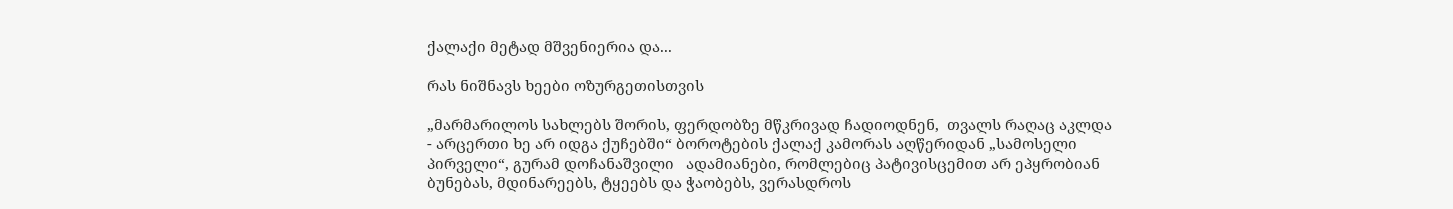ქალაქი მეტად მშვენიერია და...

რას ნიშნავს ხეები ოზურგეთისთვის

„მარმარილოს სახლებს შორის, ფერდობზე მწკრივად ჩადიოდნენ,  თვალს რაღაც აკლდა - არცერთი ხე არ იდგა ქუჩებში“ ბოროტების ქალაქ კამორას აღწერიდან „სამოსელი პირველი“, გურამ დოჩანაშვილი   ადამიანები, რომლებიც პატივისცემით არ ეპყრობიან  ბუნებას, მდინარეებს, ტყეებს და ჭაობებს, ვერასდროს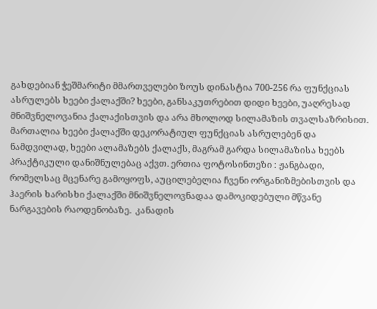გახდებიან ჭეშმარიტი მმართველები ზოუს დინასტია 700-256 რა ფუნქციას ასრულებს ხეები ქალაქში? ხეები, განსაკუთრებით დიდი ხეები, უაღრესად მნიშვნელოვანია ქალაქისთვის და არა მხოლოდ სილამაზის თვალსაზრისით. მართალია ხეები ქალაქში დეკორატიულ ფუნქციას ასრულებენ და ნამდვილად, ხეები ალამაზებს ქალაქს, მაგრამ გარდა სილამაზისა ხეებს პრაქტიკული დანიშნულებაც აქვთ. ერთია ფოტოსინთეზი : ჟანგბადი, რომელსაც მცენარე გამოყოფს, აუცილებელია ჩვენი ორგანიზმებისთვის და ჰაერის ხარისხი ქალაქში მნიშვნელოვნადაა დამოკიდებული მწვანე ნარგავების რაოდენობაზე.  კანადის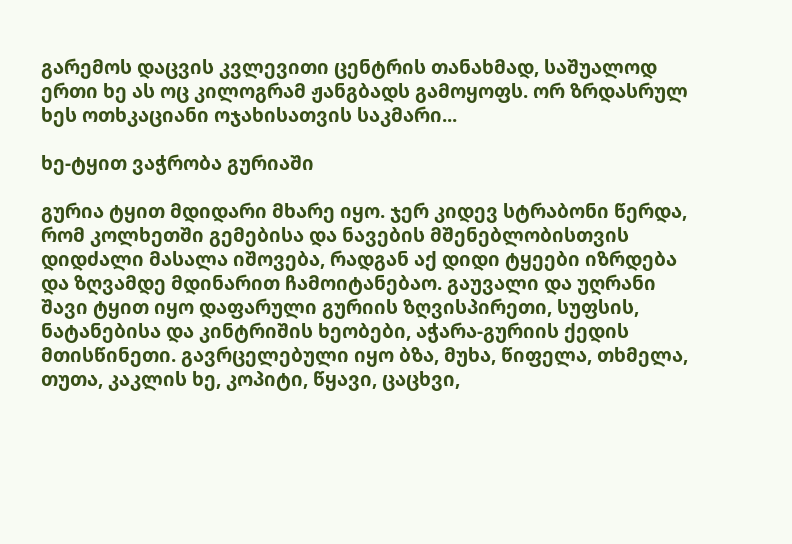გარემოს დაცვის კვლევითი ცენტრის თანახმად, საშუალოდ ერთი ხე ას ოც კილოგრამ ჟანგბადს გამოყოფს. ორ ზრდასრულ ხეს ოთხკაციანი ოჯახისათვის საკმარი...

ხე-ტყით ვაჭრობა გურიაში

გურია ტყით მდიდარი მხარე იყო. ჯერ კიდევ სტრაბონი წერდა, რომ კოლხეთში გემებისა და ნავების მშენებლობისთვის დიდძალი მასალა იშოვება, რადგან აქ დიდი ტყეები იზრდება და ზღვამდე მდინარით ჩამოიტანებაო. გაუვალი და უღრანი შავი ტყით იყო დაფარული გურიის ზღვისპირეთი, სუფსის, ნატანებისა და კინტრიშის ხეობები, აჭარა-გურიის ქედის მთისწინეთი. გავრცელებული იყო ბზა, მუხა, წიფელა, თხმელა, თუთა, კაკლის ხე, კოპიტი, წყავი, ცაცხვი,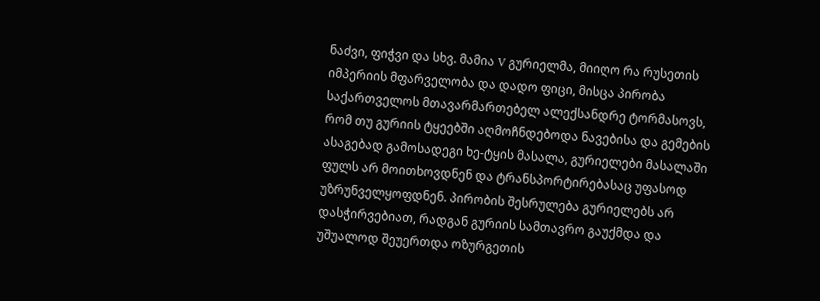ნაძვი, ფიჭვი და სხვ. მამია V გურიელმა, მიიღო რა რუსეთის იმპერიის მფარველობა და დადო ფიცი, მისცა პირობა საქართველოს მთავარმართებელ ალექსანდრე ტორმასოვს, რომ თუ გურიის ტყეებში აღმოჩნდებოდა ნავებისა და გემების ასაგებად გამოსადეგი ხე-ტყის მასალა, გურიელები მასალაში ფულს არ მოითხოვდნენ და ტრანსპორტირებასაც უფასოდ უზრუნველყოფდნენ. პირობის შესრულება გურიელებს არ დასჭირვებიათ, რადგან გურიის სამთავრო გაუქმდა და უშუალოდ შეუერთდა ოზურგეთის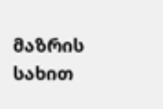მაზრის სახით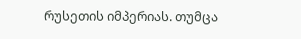რუსეთის იმპერიას. თუმცა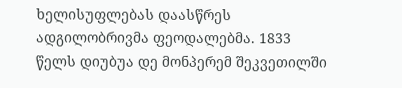ხელისუფლებას დაასწრეს ადგილობრივმა ფეოდალებმა. 1833 წელს დიუბუა დე მონპერემ შეკვეთილში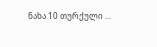ნახა 10 თურქული ...